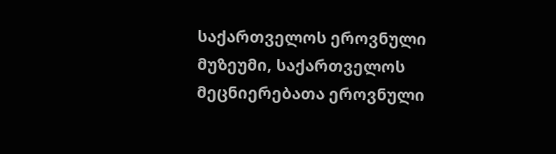საქართველოს ეროვნული მუზეუმი, საქართველოს მეცნიერებათა ეროვნული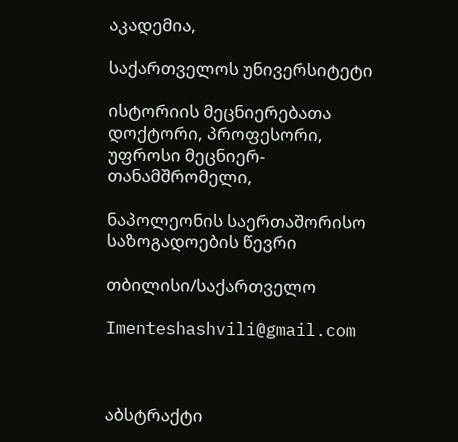აკადემია,

საქართველოს უნივერსიტეტი

ისტორიის მეცნიერებათა დოქტორი, პროფესორი, უფროსი მეცნიერ-თანამშრომელი,

ნაპოლეონის საერთაშორისო საზოგადოების წევრი

თბილისი/საქართველო

Imenteshashvili@gmail.com



აბსტრაქტი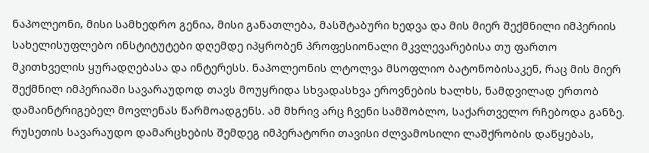ნაპოლეონი, მისი სამხედრო გენია, მისი განათლება, მასშტაბური ხედვა და მის მიერ შექმნილი იმპერიის სახელისუფლებო ინსტიტუტები დღემდე იპყრობენ პროფესიონალი მკვლევარებისა თუ ფართო მკითხველის ყურადღებასა და ინტერესს. ნაპოლეონის ლტოლვა მსოფლიო ბატონობისაკენ, რაც მის მიერ შექმნილ იმპერიაში სავარაუდოდ თავს მოუყრიდა სხვადასხვა ეროვნების ხალხს, ნამდვილად ერთობ დამაინტრიგებელ მოვლენას წარმოადგენს. ამ მხრივ არც ჩვენი სამშობლო, საქართველო რჩებოდა განზე. რუსეთის სავარაუდო დამარცხების შემდეგ იმპერატორი თავისი ძლვამოსილი ლაშქრობის დაწყებას,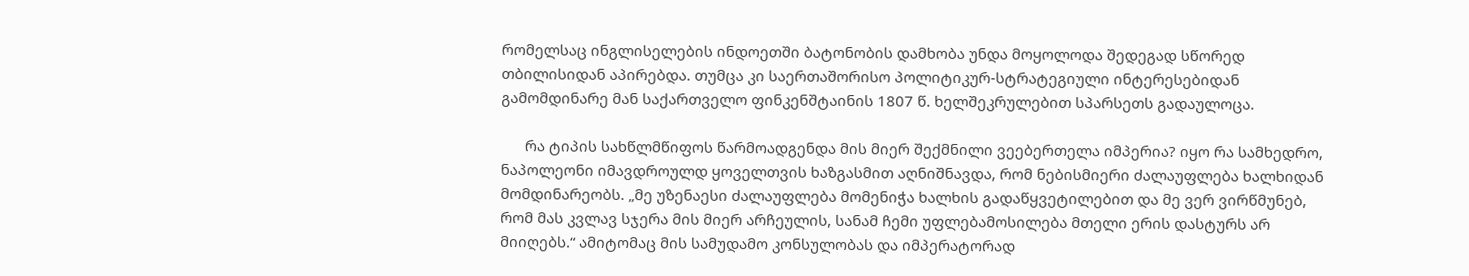რომელსაც ინგლისელების ინდოეთში ბატონობის დამხობა უნდა მოყოლოდა შედეგად სწორედ თბილისიდან აპირებდა. თუმცა კი საერთაშორისო პოლიტიკურ-სტრატეგიული ინტერესებიდან გამომდინარე მან საქართველო ფინკენშტაინის 1807 წ. ხელშეკრულებით სპარსეთს გადაულოცა.

      რა ტიპის სახწლმწიფოს წარმოადგენდა მის მიერ შექმნილი ვეებერთელა იმპერია? იყო რა სამხედრო, ნაპოლეონი იმავდროულდ ყოველთვის ხაზგასმით აღნიშნავდა, რომ ნებისმიერი ძალაუფლება ხალხიდან მომდინარეობს. „მე უზენაესი ძალაუფლება მომენიჭა ხალხის გადაწყვეტილებით და მე ვერ ვირწმუნებ, რომ მას კვლავ სჯერა მის მიერ არჩეულის, სანამ ჩემი უფლებამოსილება მთელი ერის დასტურს არ მიიღებს.“ ამიტომაც მის სამუდამო კონსულობას და იმპერატორად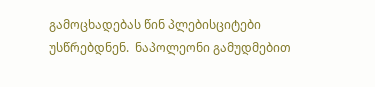გამოცხადებას წინ პლებისციტები უსწრებდნენ.  ნაპოლეონი გამუდმებით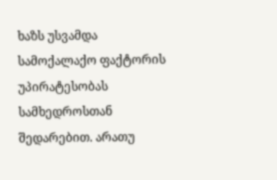ხაზს უსვამდა სამოქალაქო ფაქტორის უპირატესობას სამხედროსთან შედარებით. არათუ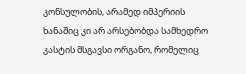კონსულობის, არამედ იმპერიის ხანაშიც კი არ არსებობდა სამხედრო კასტის მსგავსი ორგანო, რომელიც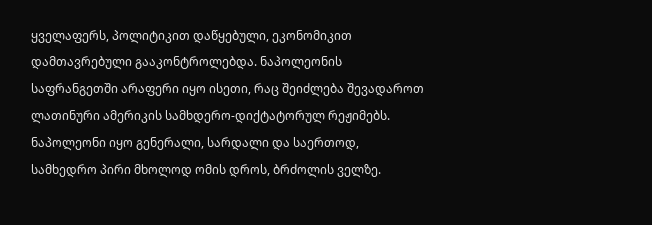ყველაფერს, პოლიტიკით დაწყებული, ეკონომიკით დამთავრებული გააკონტროლებდა. ნაპოლეონის საფრანგეთში არაფერი იყო ისეთი, რაც შეიძლება შევადაროთ ლათინური ამერიკის სამხდერო-დიქტატორულ რეჟიმებს. ნაპოლეონი იყო გენერალი, სარდალი და საერთოდ, სამხედრო პირი მხოლოდ ომის დროს, ბრძოლის ველზე.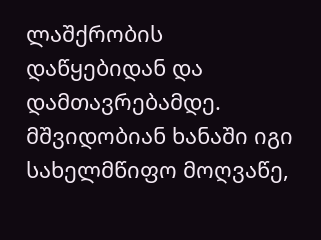ლაშქრობის დაწყებიდან და დამთავრებამდე. მშვიდობიან ხანაში იგი სახელმწიფო მოღვაწე,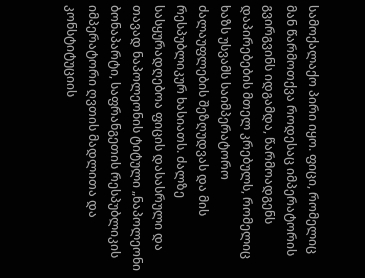სამოქალაქო პირი იყო. ფიცი, რომელიც მან წარმოთქვა როდესაც იმპერატორის გვირგვინს იდგამდა, წარმოადგენს დაპირებების მთელ კრებულს, რომელიც ხაზს უსვამს საიმპერატორო ძალაუფლების შეზღუდვას და მის რესპუბლიკურ ხასიათს. ძალზე სასყურადღებოა ფიცის დასასრული და თავად ნაპოლეონის ტიტული „ნაპოლეონი ბონაპარტი, საფრანგეთის რესპუბლიკის იმპერატორი ღვთის მადლითა და კონსტიტუციის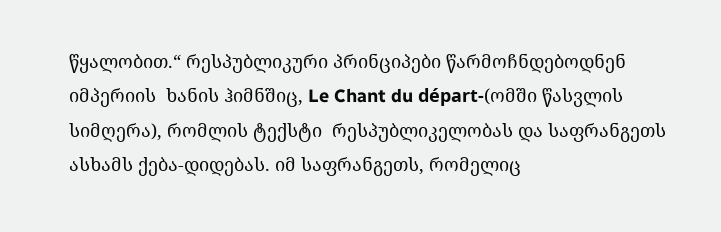წყალობით.“ რესპუბლიკური პრინციპები წარმოჩნდებოდნენ იმპერიის  ხანის ჰიმნშიც, Le Chant du départ-(ომში წასვლის სიმღერა), რომლის ტექსტი  რესპუბლიკელობას და საფრანგეთს ასხამს ქება-დიდებას. იმ საფრანგეთს, რომელიც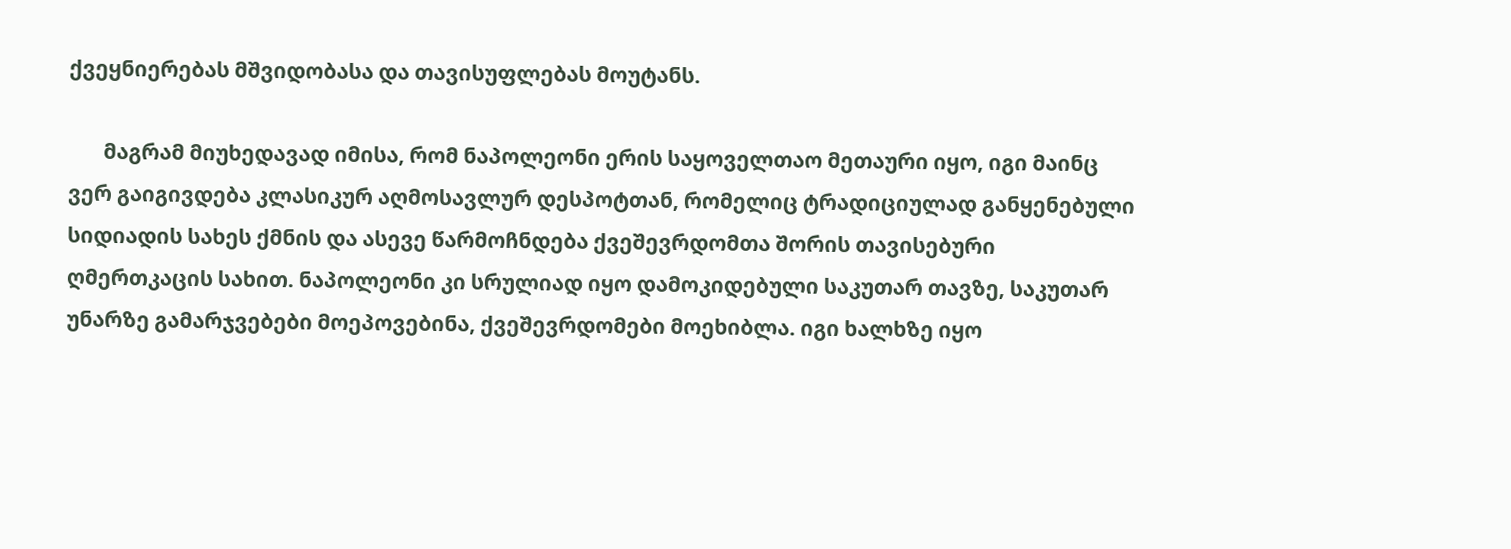ქვეყნიერებას მშვიდობასა და თავისუფლებას მოუტანს.

       მაგრამ მიუხედავად იმისა, რომ ნაპოლეონი ერის საყოველთაო მეთაური იყო, იგი მაინც ვერ გაიგივდება კლასიკურ აღმოსავლურ დესპოტთან, რომელიც ტრადიციულად განყენებული სიდიადის სახეს ქმნის და ასევე წარმოჩნდება ქვეშევრდომთა შორის თავისებური ღმერთკაცის სახით. ნაპოლეონი კი სრულიად იყო დამოკიდებული საკუთარ თავზე, საკუთარ უნარზე გამარჯვებები მოეპოვებინა, ქვეშევრდომები მოეხიბლა. იგი ხალხზე იყო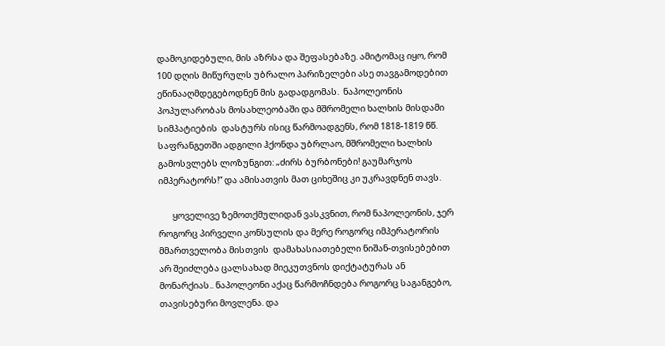დამოკიდებული, მის აზრსა და შეფასებაზე. ამიტომაც იყო, რომ 100 დღის მიწურულს უბრალო პარიზელები ასე თავგამოდებით ეწინააღმდეგებოდნენ მის გადადგომას.  ნაპოლეონის პოპულარობას მოსახლეობაში და მშრომელი ხალხის მისდამი სიმპატიების  დასტურს ისიც წარმოადგენს, რომ 1818-1819 წწ. საფრანგეთში ადგილი ჰქონდა უბრლაო, მშრომელი ხალხის გამოსვლებს ლოზუნგით: „ძირს ბურბონები! გაუმარჯოს იმპერატორს!“ და ამისათვის მათ ციხეშიც კი უკრავდნენ თავს.

       ყოველივე ზემოთქმულიდან ვასკვნით, რომ ნაპოლეონის, ჯერ როგორც პირველი კონსულის და მერე როგორც იმპერატორის მმართველობა მისთვის  დამახასიათებელი ნიშან-თვისებებით არ შეიძლება ცალსახად მიეკუთვნოს დიქტატურას ან მონარქიას.. ნაპოლეონი აქაც წარმოჩნდება როგორც საგანგებო, თავისებური მოვლენა. და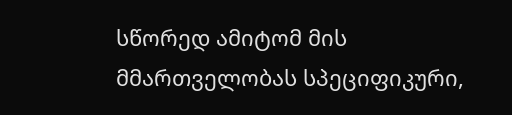სწორედ ამიტომ მის მმართველობას სპეციფიკური,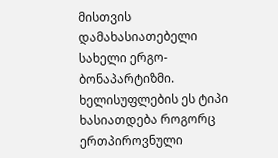მისთვის დამახასიათებელი სახელი ერგო- ბონაპარტიზმი. ხელისუფლების ეს ტიპი ხასიათდება როგორც ერთპიროვნული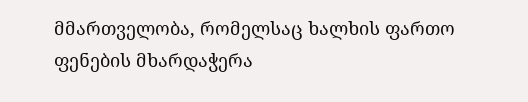მმართველობა, რომელსაც ხალხის ფართო ფენების მხარდაჭერა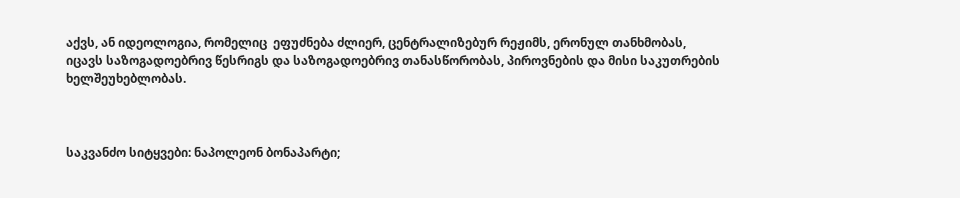აქვს, ან იდეოლოგია, რომელიც  ეფუძნება ძლიერ, ცენტრალიზებურ რეჟიმს, ერონულ თანხმობას, იცავს საზოგადოებრივ წესრიგს და საზოგადოებრივ თანასწორობას, პიროვნების და მისი საკუთრების ხელშეუხებლობას.



საკვანძო სიტყვები: ნაპოლეონ ბონაპარტი;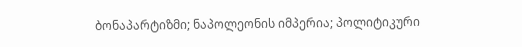ბონაპარტიზმი; ნაპოლეონის იმპერია; პოლიტიკური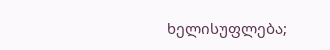ხელისუფლება;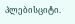პლებისციტი.